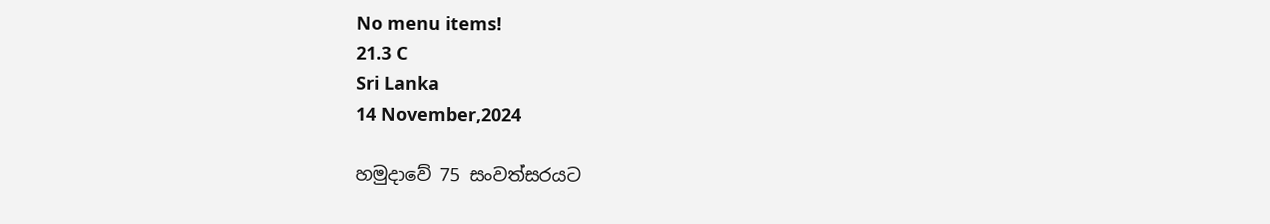No menu items!
21.3 C
Sri Lanka
14 November,2024

හමුදාවේ 75 සංවත්සරයට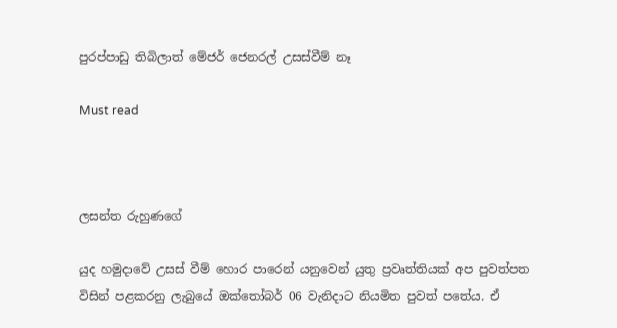පුරප්පාඩු තිබිලාත් මේජර් ජෙනරල් උසස්වීම් නෑ

Must read



ලසන්ත රුහුණගේ

යුද හමුදාවේ උසස් වීම් හොර පාරෙන් යනුවෙන් යුතු ප්‍රවෘත්තියක් අප පුවත්පත විසින් පළකරනු ලැබුයේ ඔක්තෝබර් 06 වැනිදාට නියමිත පුවත් පතේය. ඒ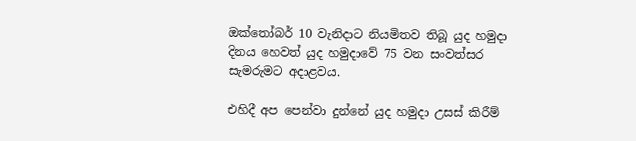ඔක්තෝබර් 10 වැනිදාට නියමිතව තිබූ යුද හමුදා දිනය හෙවත් යුද හමුදාවේ 75 වන සංවත්සර සැමරුමට අදාළවය.

එහිදී අප පෙන්වා දුන්නේ යුද හමුදා උසස් කිරීම්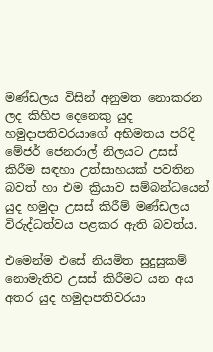මණ්ඩලය විසින් අනුමත නොකරන ලද කිහිප දෙනෙකු යුද හමුදාපතිවරයාගේ අභිමතය පරිදි මේජර් ජෙනරාල් නිලයට උසස් කිරීම සඳහා උත්සාහයක් පවතින බවත් හා එම ක්‍රියාව සම්බන්ධයෙන් යුද හමුදා උසස් කිරීම් මණ්ඩලය විරුද්ධත්වය පළකර ඇති බවත්ය.

එමෙන්ම එසේ නියමිත සුදුසුකම් නොමැතිව උසස් කිරීමට යන අය අතර යුද හමුදාපතිවරයා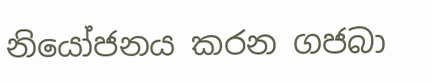නියෝජනය කරන ගජබා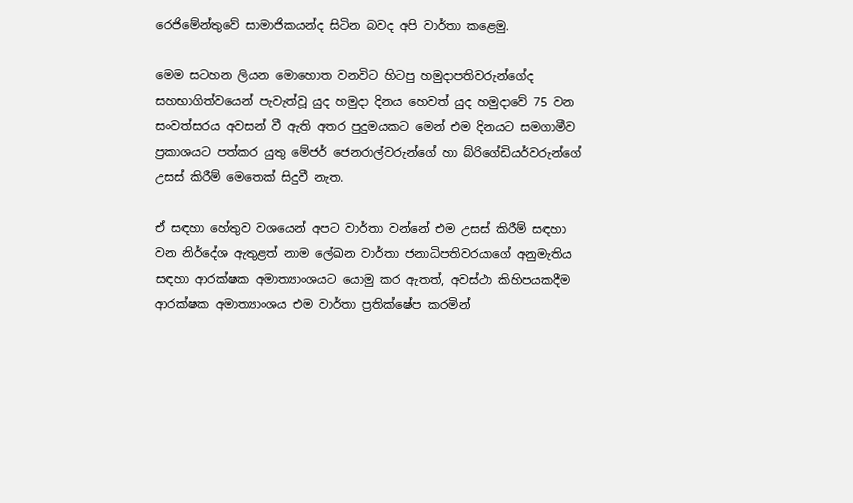රෙජිමේන්තුවේ සාමාජිකයන්ද සිටින බවද අපි වාර්තා කළෙමු.

මෙම සටහන ලියන මොහොත වනවිට හිටපු හමුදාපතිවරුන්ගේද සහභාගිත්වයෙන් පැවැත්වූ යුද හමුදා දිනය හෙවත් යුද හමුදාවේ 75 වන සංවත්සරය අවසන් වී ඇති අතර පුදුමයකට මෙන් එම දිනයට සමගාමීව ප්‍රකාශයට පත්කර යුතු මේජර් ජෙනරාල්වරුන්ගේ හා බ්රිගේඩියර්වරුන්ගේ උසස් කිරීම් මෙතෙක් සිදුවී නැත.

ඒ සඳහා හේතුව වශයෙන් අපට වාර්තා වන්නේ එම උසස් කිරීම් සඳහා වන නිර්දේශ ඇතුළත් නාම ලේඛන වාර්තා ජනාධිපතිවරයාගේ අනුමැතිය සඳහා ආරක්ෂක අමාත්‍යාංශයට යොමු කර ඇතත්, අවස්ථා කිහිපයකදීම ආරක්ෂක අමාත්‍යාංශය එම වාර්තා ප්‍රතික්ෂේප කරමින්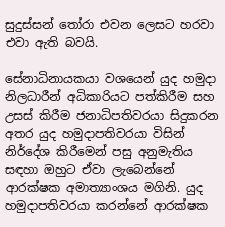සුදුස්සන් තෝරා එවන ලෙසට හරවා එවා ඇති බවයි.

සේනාධිනායකයා වශයෙන් යුද හමුදා නිලධාරීන් අධිකාරියට පත්කිරීම සහ උසස් කිරීම ජනාධිපතිවරයා සිදුකරන අතර යුද හමුදාපතිවරයා විසින් නිර්දේශ කිරීමෙන් පසු අනුමැතිය සඳහා ඔහුට ඒවා ලැබෙන්නේ ආරක්ෂක අමාත්‍යාංශය මගිනි. යුද හමුදාපතිවරයා කරන්නේ ආරක්ෂක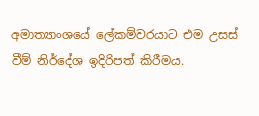අමාත්‍යාංශයේ ලේකම්වරයාට එම උසස් වීම් නිර්දේශ ඉදිරිපත් කිරීමය.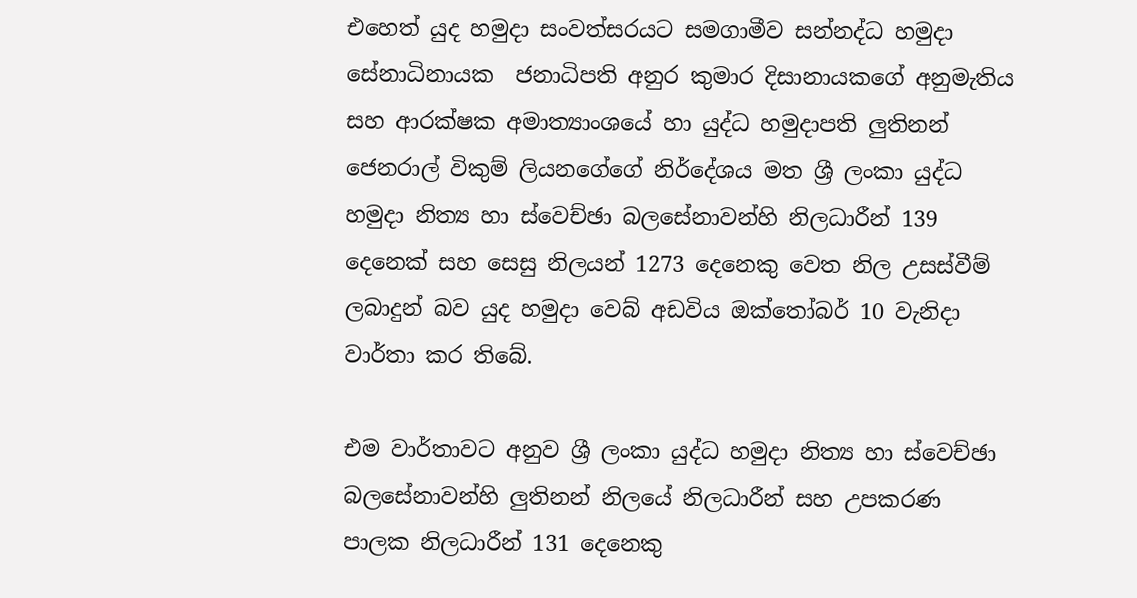එහෙත් යුද හමුදා සංවත්සරයට සමගාමීව සන්නද්ධ හමුදා සේනාධිනායක  ජනාධිපති අනුර කුමාර දිසානායකගේ අනුමැතිය සහ ආරක්ෂක අමාත්‍යාංශයේ හා යුද්ධ හමුදාපති ලුතිනන් ජෙනරාල් විකුම් ලියනගේගේ නිර්දේශය මත ශ්‍රී ලංකා යුද්ධ හමුදා නිත්‍ය හා ස්වෙච්ඡා බලසේනාවන්හි නිලධාරීන් 139 දෙනෙක් සහ සෙසු නිලයන් 1273 දෙනෙකු වෙත නිල උසස්වීම් ලබාදුන් බව යුද හමුදා වෙබ් අඩවිය ඔක්තෝබර් 10 වැනිදා වාර්තා කර තිබේ.

එම වාර්තාවට අනුව ශ්‍රී ලංකා යුද්ධ හමුදා නිත්‍ය හා ස්වෙච්ඡා බලසේනාවන්හි ලුතිනන් නිලයේ නිලධාරීන් සහ උපකරණ පාලක නිලධාරීන් 131 දෙනෙකු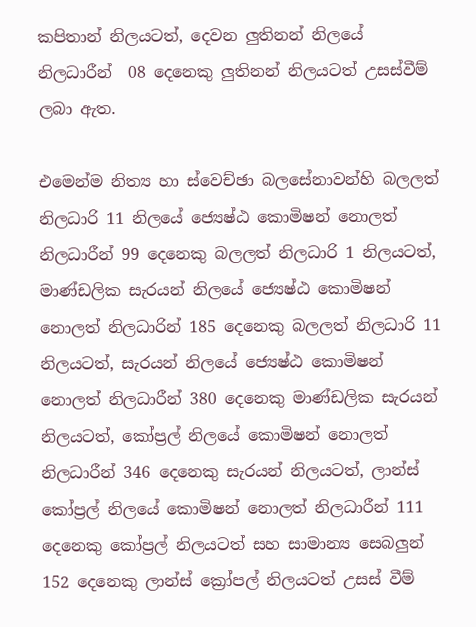කපිතාන් නිලයටත්, දෙවන ලුතිනන් නිලයේ නිලධාරීන්  08 දෙනෙකු ලුතිනන් නිලයටත් උසස්වීම් ලබා ඇත.

එමෙන්ම නිත්‍ය හා ස්වෙච්ඡා බලසේනාවන්හි බලලත් නිලධාරි 11 නිලයේ ජ්‍යෙෂ්ඨ කොමිෂන් නොලත් නිලධාරීන් 99 දෙනෙකු බලලත් නිලධාරි 1 නිලයටත්, මාණ්ඩලික සැරයන් නිලයේ ජ්‍යෙෂ්ඨ කොමිෂන් නොලත් නිලධාරින් 185 දෙනෙකු බලලත් නිලධාරි 11 නිලයටත්, සැරයන් නිලයේ ජ්‍යෙෂ්ඨ කොමිෂන් නොලත් නිලධාරීන් 380 දෙනෙකු මාණ්ඩලික සැරයන් නිලයටත්, කෝප්‍රල් නිලයේ කොමිෂන් නොලත් නිලධාරීන් 346 දෙනෙකු සැරයන් නිලයටත්, ලාන්ස් කෝප්‍රල් නිලයේ කොමිෂන් නොලත් නිලධාරීන් 111 දෙනෙකු කෝප්‍රල් නිලයටත් සහ සාමාන්‍ය සෙබලුන් 152 දෙනෙකු ලාන්ස් ක්‍රෝපල් නිලයටත් උසස් වීම්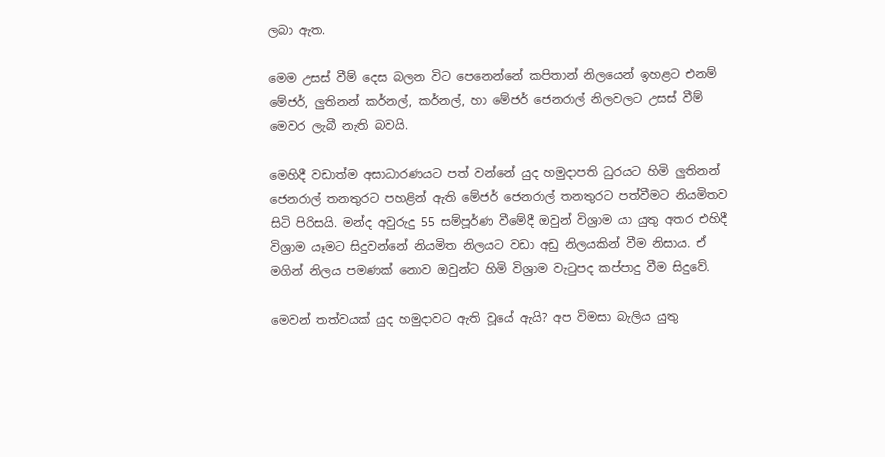ලබා ඇත.

මෙම උසස් වීම් දෙස බලන විට පෙනෙන්නේ කපිතාන් නිලයෙන් ඉහළට එනම් මේජර්, ලුතිනන් කර්නල්, කර්නල්, හා මේජර් ජෙනරාල් නිලවලට උසස් වීම් මෙවර ලැබී නැති බවයි.

මෙහිදී වඩාත්ම අසාධාරණයට පත් වන්නේ යුද හමුදාපති ධුරයට හිමි ලුතිනන් ජෙනරාල් තනතුරට පහළින් ඇති මේජර් ජෙනරාල් තනතුරට පත්වීමට නියමිතව සිටි පිරිසයි. මන්ද අවුරුදු 55 සම්පූර්ණ වීමේදී ඔවුන් විශ්‍රාම යා යුතු අතර එහිදී විශ්‍රාම යෑමට සිදුවන්නේ නියමිත නිලයට වඩා අඩු නිලයකින් වීම නිසාය. ඒ මගින් නිලය පමණක් නොව ඔවුන්ට හිමි විශ්‍රාම වැටුපද කප්පාදු වීම සිදුවේ.

මෙවන් තත්වයක් යුද හමුදාවට ඇති වූයේ ඇයි? අප විමසා බැලිය යුතු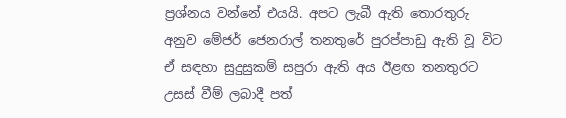ප්‍රශ්නය වන්නේ එයයි. අපට ලැබී ඇති තොරතුරු අනුව මේජර් ජෙනරාල් තනතුරේ පුරප්පාඩු ඇති වූ විට ඒ සඳහා සුදුසුකම් සපුරා ඇති අය ඊළඟ තනතුරට උසස් වීම් ලබාදී පත්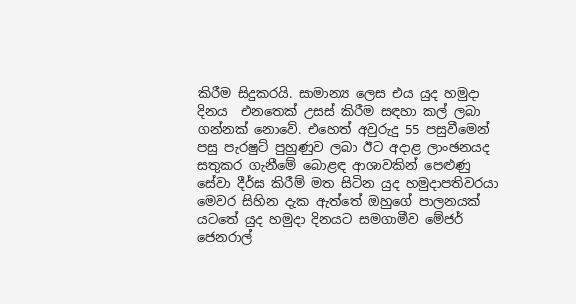කිරීම සිදුකරයි. සාමාන්‍ය ලෙස එය යුද හමුදා දිනය  එනතෙක් උසස් කිරීම සඳහා කල් ලබා ගන්නක් නොවේ. එහෙත් අවුරුදු 55 පසුවීමෙන් පසු පැරෂුට් පුහුණුව ලබා ඊට අදාළ ලාංඡනයද සතුකර ගැනීමේ බොළඳ ආශාවකින් පෙළුණු සේවා දීර්ඝ කිරීම් මත සිටින යුද හමුදාපතිවරයා මෙවර සිහින දැක ඇත්තේ ඔහුගේ පාලනයක් යටතේ යුද හමුදා දිනයට සමගාමීව මේජර් ජෙනරාල්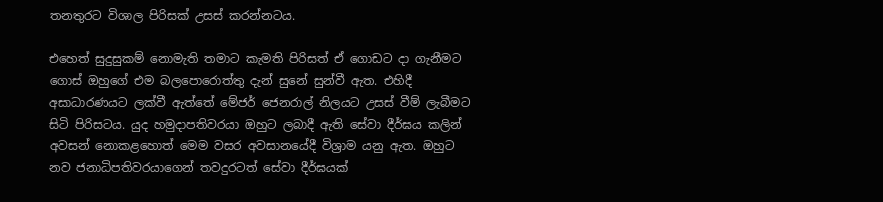තනතුරට විශාල පිරිසක් උසස් කරන්නටය.

එහෙත් සුදුසුකම් නොමැති තමාට කැමති පිරිසත් ඒ ගොඩට දා ගැනීමට ගොස් ඔහුගේ එම බලපොරොත්තු දැන් සුනේ සුන්වී ඇත. එහිදී අසාධාරණයට ලක්වී ඇත්තේ මේජර් ජෙනරාල් නිලයට උසස් වීම් ලැබීමට සිටි පිරිසටය. යුද හමුදාපතිවරයා ඔහුට ලබාදී ඇති සේවා දීර්ඝය කලින් අවසන් නොකළහොත් මෙම වසර අවසානයේදී විශ්‍රාම යනු ඇත. ඔහුට නව ජනාධිපතිවරයාගෙන් තවදුරටත් සේවා දීර්ඝයක්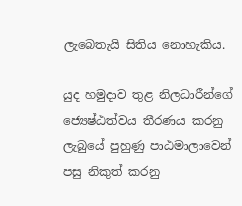ලැබෙතැයි සිතිය නොහැකිය.

යුද හමුදාව තුළ නිලධාරීන්ගේ ජ්‍යෙෂ්ඨත්වය තීරණය කරනු ලැබුයේ පුහුණු පාඨමාලාවෙන් පසු නිකුත් කරනු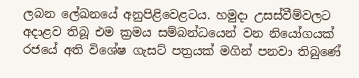ලබන ලේඛනයේ අනුපිළිවෙළටය. හමුදා උසස්වීම්වලට අදාළව තිබූ එම ක්‍රමය සම්බන්ධයෙන් වන නියෝගයක් රජයේ අති විශේෂ ගැසට් පත්‍රයක් මගින් පනවා තිබුණේ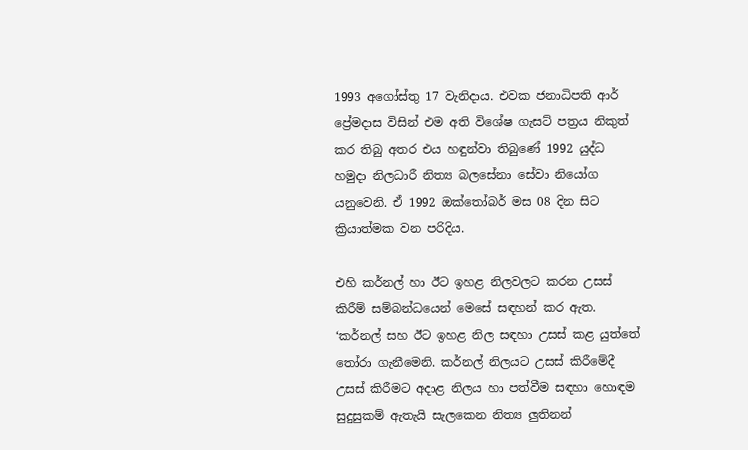1993 අගෝස්තු 17 වැනිදාය. එවක ජනාධිපති ආර් ප්‍රේමදාස විසින් එම අති විශේෂ ගැසට් පත්‍රය නිකුත් කර තිබු අතර එය හඳුන්වා තිබුණේ 1992 යුද්ධ හමුදා නිලධාරී නිත්‍ය බලසේනා සේවා නියෝග යනුවෙනි. ඒ 1992 ඔක්තෝබර් මස 08 දින සිට ක්‍රියාත්මක වන පරිදිය.

එහි කර්නල් හා ඊට ඉහළ නිලවලට කරන උසස් කිරීම් සම්බන්ධයෙන් මෙසේ සඳහන් කර ඇත. ‘කර්නල් සහ ඊට ඉහළ නිල සඳහා උසස් කළ යුත්තේ තෝරා ගැනීමෙනි. කර්නල් නිලයට උසස් කිරීමේදී උසස් කිරීමට අදාළ නිලය හා පත්වීම සඳහා හොඳම සුදුසුකම් ඇතැයි සැලකෙන නිත්‍ය ලුතිනන්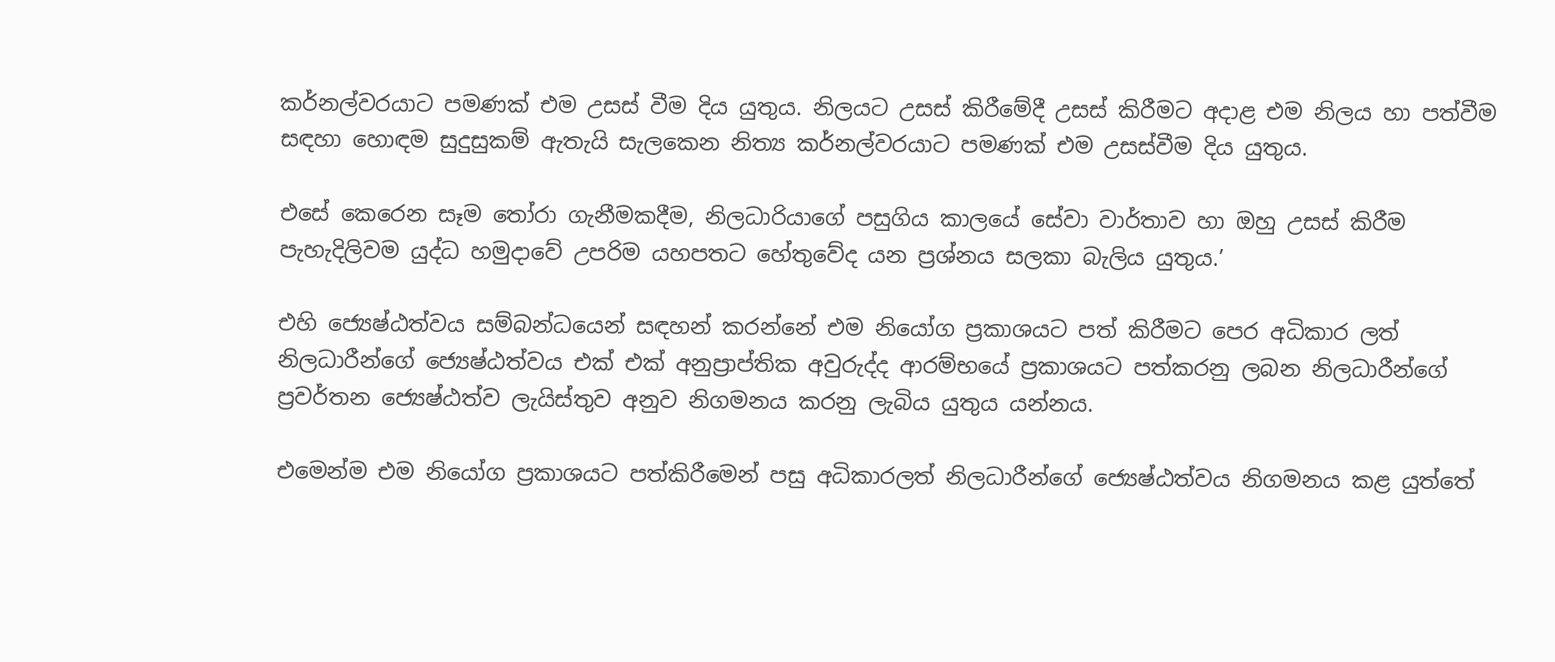කර්නල්වරයාට පමණක් එම උසස් වීම දිය යුතුය. නිලයට උසස් කිරීමේදී උසස් කිරීමට අදාළ එම නිලය හා පත්වීම සඳහා හොඳම සුදුසුකම් ඇතැයි සැලකෙන නිත්‍ය කර්නල්වරයාට පමණක් එම උසස්වීම දිය යුතුය.

එසේ කෙරෙන සෑම තෝරා ගැනීමකදීම, නිලධාරියාගේ පසුගිය කාලයේ සේවා වාර්තාව හා ඔහු උසස් කිරීම පැහැදිලිවම යුද්ධ හමුදාවේ උපරිම යහපතට හේතුවේද යන ප්‍රශ්නය සලකා බැලිය යුතුය.’

එහි ජ්‍යෙෂ්ඨත්වය සම්බන්ධයෙන් සඳහන් කරන්නේ එම නියෝග ප්‍රකාශයට පත් කිරීමට පෙර අධිකාර ලත් නිලධාරීන්ගේ ජ්‍යෙෂ්ඨත්වය එක් එක් අනුප්‍රාප්තික අවුරුද්ද ආරම්භයේ ප්‍රකාශයට පත්කරනු ලබන නිලධාරීන්ගේ ප්‍රවර්තන ජ්‍යෙෂ්ඨත්ව ලැයිස්තුව අනුව නිගමනය කරනු ලැබිය යුතුය යන්නය.

එමෙන්ම එම නියෝග ප්‍රකාශයට පත්කිරීමෙන් පසු අධිකාරලත් නිලධාරීන්ගේ ජ්‍යෙෂ්ඨත්වය නිගමනය කළ යුත්තේ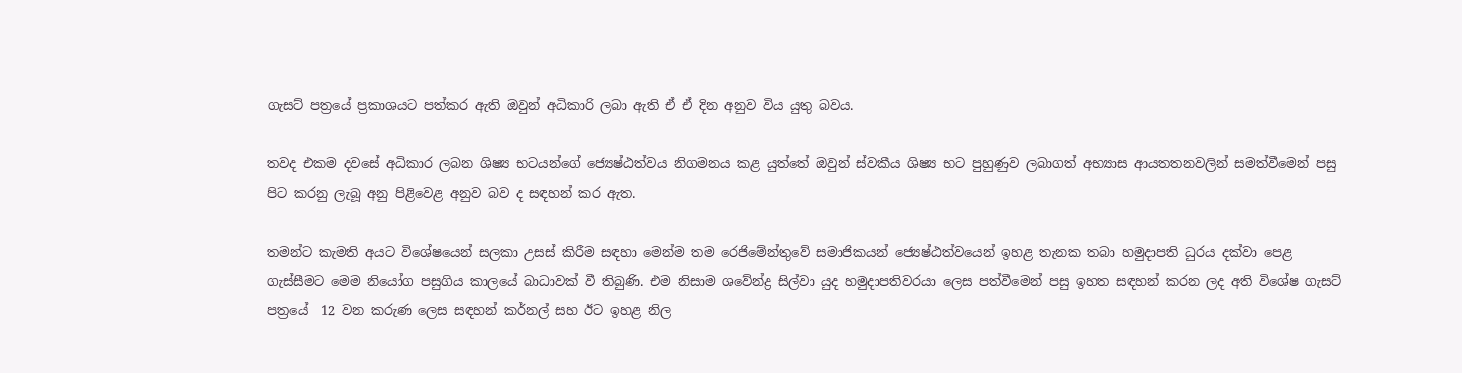ගැසට් පත්‍රයේ ප්‍රකාශයට පත්කර ඇති ඔවුන් අධිකාරි ලබා ඇති ඒ ඒ දින අනුව විය යුතු බවය.

තවද එකම දවසේ අධිකාර ලබන ශිෂ්‍ය භටයන්ගේ ජ්‍යෙෂ්ඨත්වය නිගමනය කළ යුත්තේ ඔවුන් ස්වකීය ශිෂ්‍ය භට පුහුණුව ලබාගත් අභ්‍යාස ආයතතනවලින් සමත්වීමෙන් පසු පිට කරනු ලැබූ අනු පිළිවෙළ අනුව බව ද සඳහන් කර ඇත.

තමන්ට කැමති අයට විශේෂයෙන් සලකා උසස් කිරීම සඳහා මෙන්ම තම රෙජිමේන්තුවේ සමාජිකයන් ජ්‍යෙෂ්ඨත්වයෙන් ඉහළ තැනක තබා හමුදාපති ධුරය දක්වා පෙළ ගැස්සීමට මෙම නියෝග පසුගිය කාලයේ බාධාවක් වී තිබුණි. එම නිසාම ශවේන්ද්‍ර සිල්වා යුද හමුදාපතිවරයා ලෙස පත්වීමෙන් පසු ඉහත සඳහන් කරන ලද අති විශේෂ ගැසට් පත්‍රයේ  12 වන කරුණ ලෙස සඳහන් කර්නල් සහ ඊට ඉහළ නිල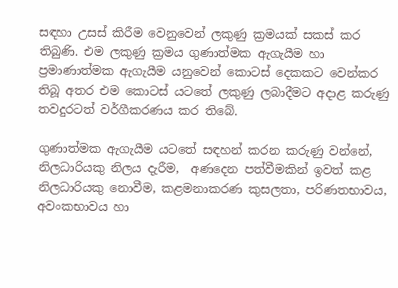සඳහා උසස් කිරීම වෙනුවෙන් ලකුණු ක්‍රමයක් සකස් කර තිබුණි. එම ලකුණු ක්‍රමය ගුණාත්මක ඇගැයීම හා ප්‍රමාණාත්මක ඇගැයීම යනුවෙන් කොටස් දෙකකට වෙන්කර තිබූ අතර එම කොටස් යටතේ ලකුණු ලබාදීමට අදාළ කරුණු තවදුරටත් වර්ගීකරණය කර තිබේ.

ගුණාත්මක ඇගැයීම යටතේ සඳහන් කරන කරුණු වන්නේ, නිලධාරියකු නිලය දැරීම,  අණදෙන පත්වීමකින් ඉවත් කළ නිලධාරියකු නොවීම, කළමනාකරණ කුසලතා, පරිණතභාවය, අවංකභාවය හා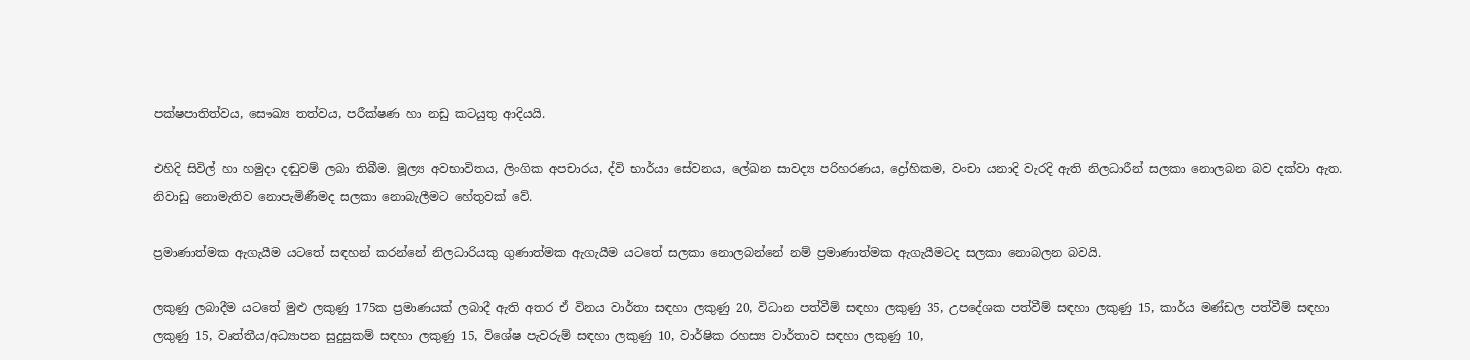පක්ෂපාතිත්වය, සෞඛ්‍ය තත්වය, පරීක්ෂණ හා නඩු කටයුතු ආදියයි.

එහිදි සිවිල් හා හමුදා දඬුවම් ලබා තිබීම. මූල්‍ය අවභාවිතය, ලිංගික අපචාරය, ද්වි භාර්යා සේවනය, ලේඛන සාවද්‍ය පරිහරණය, ද්‍රෝහිකම, වංචා යනාදි වැරදි ඇති නිලධාරීන් සලකා නොලබන බව දක්වා ඇත. නිවාඩු නොමැතිව නොපැමිණීමද සලකා නොබැලීමට හේතුවක් වේ.

ප්‍රමාණාත්මක ඇගැයීම යටතේ සඳහන් කරන්නේ නිලධාරියකු ගුණාත්මක ඇගැයීම යටතේ සලකා නොලබන්නේ නම් ප්‍රමාණාත්මක ඇගැයීමටද සලකා නොබලන බවයි.

ලකුණු ලබාදීම යටතේ මුළු ලකුණු 175ක ප්‍රමාණයක් ලබාදී ඇති අතර ඒ විනය වාර්තා සඳහා ලකුණු 20, විධාන පත්වීම් සඳහා ලකුණු 35, උපදේශක පත්වීම් සඳහා ලකුණු 15, කාර්ය මණ්ඩල පත්වීම් සඳහා ලකුණු 15, වෘත්තීය/අධ්‍යාපන සුදුසුකම් සඳහා ලකුණු 15, විශේෂ පැවරුම් සඳහා ලකුණු 10, වාර්ෂික රහස්‍ය වාර්තාව සඳහා ලකුණු 10,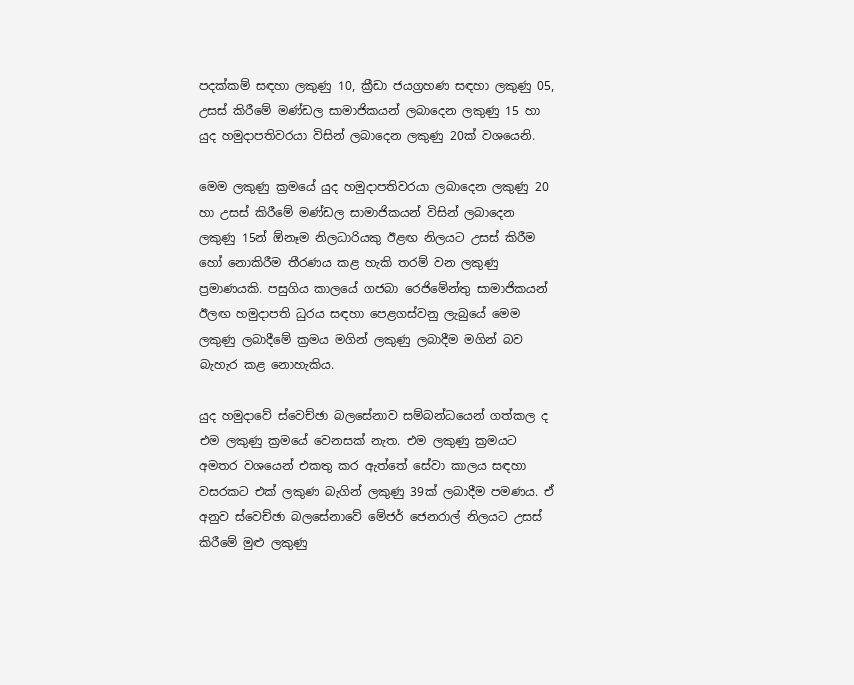පදක්කම් සඳහා ලකුණු 10, ක්‍රීඩා ජයග්‍රහණ සඳහා ලකුණු 05, උසස් කිරීමේ මණ්ඩල සාමාජිකයන් ලබාදෙන ලකුණු 15 හා යුද හමුදාපතිවරයා විසින් ලබාදෙන ලකුණු 20ක් වශයෙනි.

මෙම ලකුණු ක්‍රමයේ යුද හමුදාපතිවරයා ලබාදෙන ලකුණු 20 හා උසස් කිරීමේ මණ්ඩල සාමාජිකයන් විසින් ලබාදෙන ලකුණු 15න් ඕනෑම නිලධාරියකු ඊළඟ නිලයට උසස් කිරීම හෝ නොකිරීම තීරණය කළ හැකි තරම් වන ලකුණු ප්‍රමාණයකි. පසුගිය කාලයේ ගජබා රෙජිමේන්තු සාමාජිකයන් ඊලඟ හමුදාපති ධුරය සඳහා පෙළගස්වනු ලැබුයේ මෙම ලකුණු ලබාදීමේ ක්‍රමය මගින් ලකුණු ලබාදීම මගින් බව බැහැර කළ නොහැකිය.

යුද හමුදාවේ ස්වෙච්ඡා බලසේනාව සම්බන්ධයෙන් ගත්කල ද එම ලකුණු ක්‍රමයේ වෙනසක් නැත. එම ලකුණු ක්‍රමයට අමතර වශයෙන් එකතු කර ඇත්තේ සේවා කාලය සඳහා වසරකට එක් ලකුණ බැගින් ලකුණු 39ක් ලබාදීම පමණය. ඒ අනුව ස්වෙච්ඡා බලසේනාවේ මේජර් ජෙනරාල් නිලයට උසස් කිරීමේ මුළු ලකුණු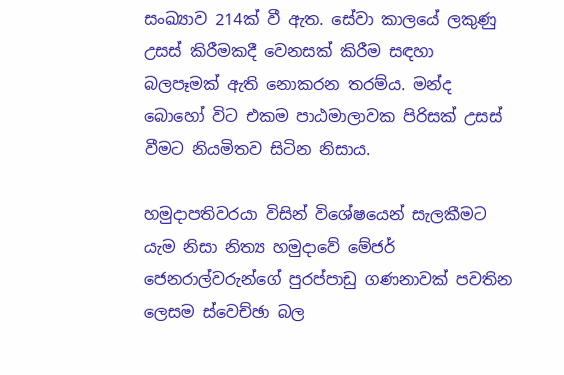සංඛ්‍යාව 214ක් වී ඇත. සේවා කාලයේ ලකුණු උසස් කිරීමකදී වෙනසක් කිරීම සඳහා බලපෑමක් ඇති නොකරන තරම්ය. මන්ද බොහෝ විට එකම පාඨමාලාවක පිරිසක් උසස් වීමට නියමිතව සිටින නිසාය.

හමුදාපතිවරයා විසින් විශේෂයෙන් සැලකීමට යැම නිසා නිත්‍ය හමුදාවේ මේජර් ජෙනරාල්වරුන්ගේ පුරප්පාඩු ගණනාවක් පවතින ලෙසම ස්වෙච්ඡා බල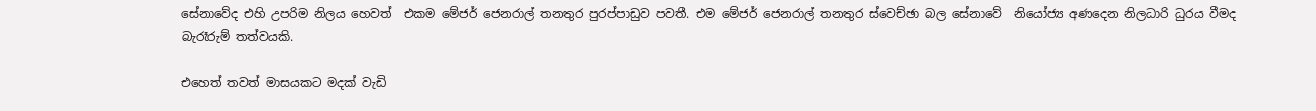සේනාවේද එහි උපරිම නිලය හෙවත්  එකම මේජර් ජෙනරාල් තනතුර පුරප්පාඩුව පවතී. එම මේජර් ජෙනරාල් තනතුර ස්වෙච්ඡා බල සේනාවේ  නියෝජ්‍ය අණදෙන නිලධාරි ධුරය වීමද බැරෑරුම් තත්වයකි.

එහෙත් තවත් මාසයකට මදක් වැඩි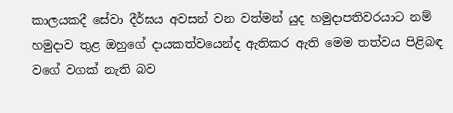කාලයකදී සේවා දීර්ඝය අවසන් වන වත්මන් යුද හමුදාපතිවරයාට නම් හමුදාව තුළ ඔහුගේ දායකත්වයෙන්ද ඇතිකර ඇති මෙම තත්වය පිළිබඳ වගේ වගක් නැති බව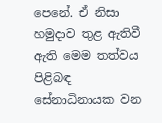පෙනේ. ඒ නිසා හමුදාව තුළ ඇතිවී ඇති මෙම තත්වය පිළිබඳ සේනාධිනායක වන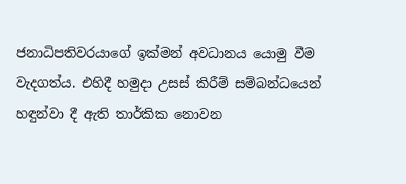ජනාධිපතිවරයාගේ ඉක්මන් අවධානය යොමු වීම වැදගත්ය. එහිදී හමුදා උසස් කිරීම් සම්බන්ධයෙන් හඳුන්වා දී ඇති තාර්කික නොවන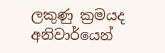ලකුණු ක්‍රමයද අනිවාර්යෙන්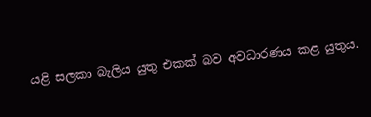යළි සලකා බැලිය යුතු එකක් බව අවධාරණය කළ යුතුය.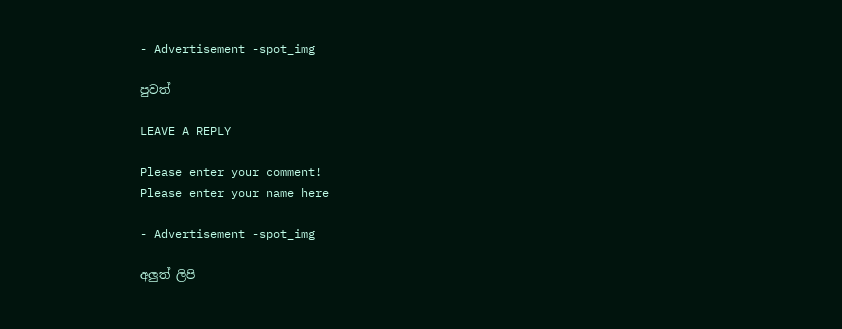- Advertisement -spot_img

පුවත්

LEAVE A REPLY

Please enter your comment!
Please enter your name here

- Advertisement -spot_img

අලුත් ලිපි